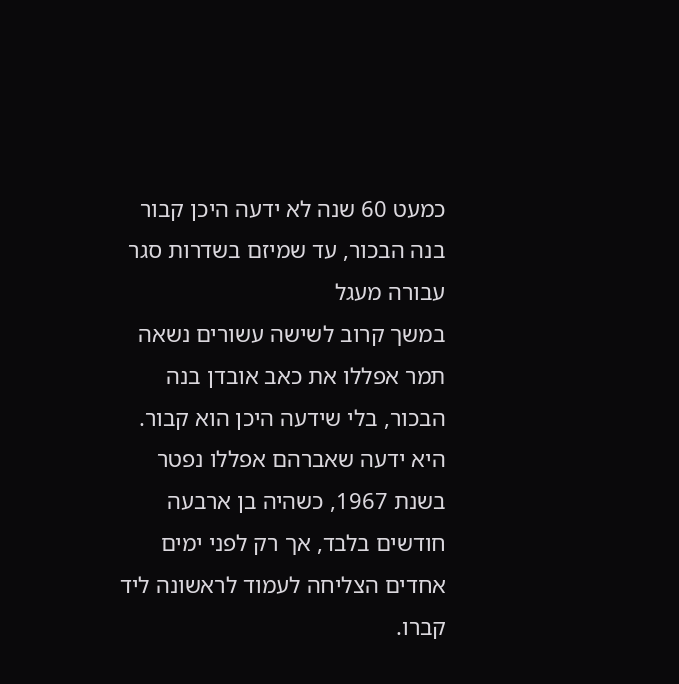כמעט 60 שנה לא ידעה היכן קבור בנה הבכור, עד שמיזם בשדרות סגר עבורה מעגל
במשך קרוב לשישה עשורים נשאה תמר אפללו את כאב אובדן בנה הבכור, בלי שידעה היכן הוא קבור. היא ידעה שאברהם אפללו נפטר בשנת 1967, כשהיה בן ארבעה חודשים בלבד, אך רק לפני ימים אחדים הצליחה לעמוד לראשונה ליד קברו.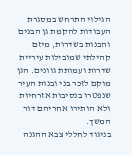הגילוי התרחש במסגרת העבודות להקמת גן הבנים והבנות בשדרות, מיזם קהילתי שמובילות עיריית שדרות ועמותת גוונים. הגן מוקם לזכר בני ובנות העיר שנפטרו בנסיבות אזרחיות ולא הותירו אחריהם דור המשך.
בניגוד לחללי צבא ההגנה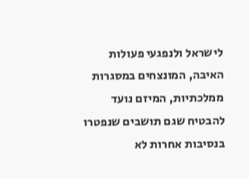לישראל ולנפגעי פעולות האיבה, המונצחים במסגרות ממלכתיות, המיזם נועד להבטיח שגם תושבים שנפטרו בנסיבות אחרות לא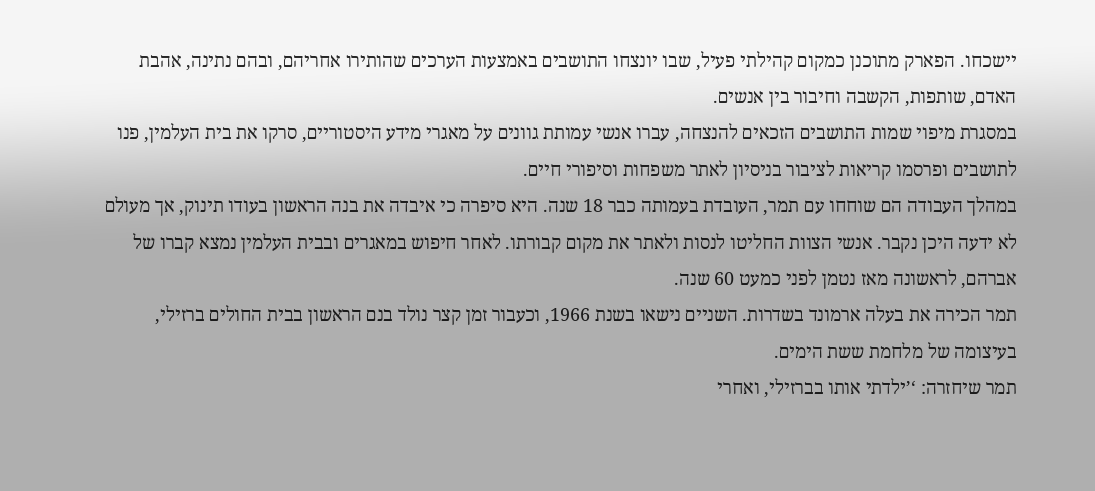יישכחו. הפארק מתוכנן כמקום קהילתי פעיל, שבו יונצחו התושבים באמצעות הערכים שהותירו אחריהם, ובהם נתינה, אהבת האדם, שותפות, הקשבה וחיבור בין אנשים.
במסגרת מיפוי שמות התושבים הזכאים להנצחה, עברו אנשי עמותת גוונים על מאגרי מידע היסטוריים, סרקו את בית העלמין, פנו לתושבים ופרסמו קריאות לציבור בניסיון לאתר משפחות וסיפורי חיים.
במהלך העבודה הם שוחחו עם תמר, העובדת בעמותה כבר 18 שנה. היא סיפרה כי איבדה את בנה הראשון בעודו תינוק, אך מעולם לא ידעה היכן נקבר. אנשי הצוות החליטו לנסות ולאתר את מקום קבורתו. לאחר חיפוש במאגרים ובבית העלמין נמצא קברו של אברהם, לראשונה מאז נטמן לפני כמעט 60 שנה.
תמר הכירה את בעלה ארמונד בשדרות. השניים נישאו בשנת 1966, וכעבור זמן קצר נולד בנם הראשון בבית החולים ברזילי, בעיצומה של מלחמת ששת הימים.
תמר שיחזרה: ‘’ילדתי אותו בברזילי, ואחרי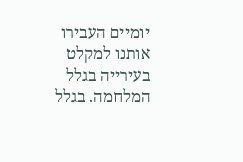יומיים העבירו אותנו למקלט בעירייה בגלל המלחמה. בגלל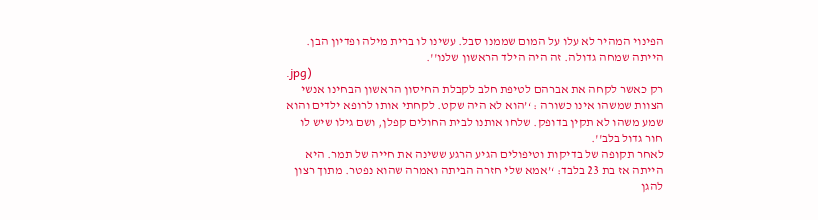הפינוי המהיר לא עלו על המום שממנו סבל. עשינו לו ברית מילה ופדיון הבן. הייתה שמחה גדולה. זה היה הילד הראשון שלנו''.
.jpg)
רק כאשר לקחה את אברהם לטיפת חלב לקבלת החיסון הראשון הבחינו אנשי הצוות שמשהו אינו כשורה : ‘’הוא לא היה שקט. לקחתי אותו לרופא ילדים והוא שמע משהו לא תקין בדופק. שלחו אותנו לבית החולים קפלן, ושם גילו שיש לו חור גדול בלב''.
לאחר תקופה של בדיקות וטיפולים הגיע הרגע ששינה את חייה של תמר. היא הייתה אז בת 23 בלבד: ‘’אמא שלי חזרה הביתה ואמרה שהוא נפטר. מתוך רצון להגן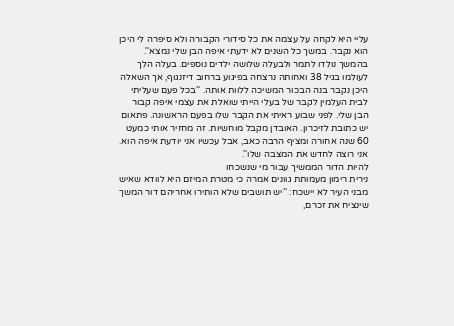עליי היא לקחה על עצמה את כל סידורי הקבורה ולא סיפרה לי היכן הוא נקבר. במשך כל השנים לא ידעתי איפה הבן שלי נמצא''. בהמשך נולדו לתמר ולבעלה שלושה ילדים נוספים. בעלה הלך לעולמו בגיל 38 ואחותה נרצחה בפיגוע ברחוב דיזנגוף, אך השאלה היכן נקבר בנה הבכור המשיכה ללוות אותה. ‘’בכל פעם שעליתי לבית העלמין לקבר של בעלי הייתי שואלת את עצמי איפה קבור הבן שלי. לפני שבוע ראיתי את הקבר שלו בפעם הראשונה. פתאום יש כתובת לזיכרון. האובדן מקבל מוחשיות. זה מחזיר אותי כמעט 60 שנה אחורה ומציף הרבה כאב, אבל עכשיו אני יודעת איפה הוא. אני רוצה לחדש את המצבה שלו''.
להיות הדור הממשיך עבור מי שנשכחו
נירית רימון מעמותת גוונים אמרה כי מטרת המיזם היא לוודא שאיש מבני העיר לא יישכח: ‘’יש תושבים שלא הותירו אחריהם דור המשך שינציח את זכרם,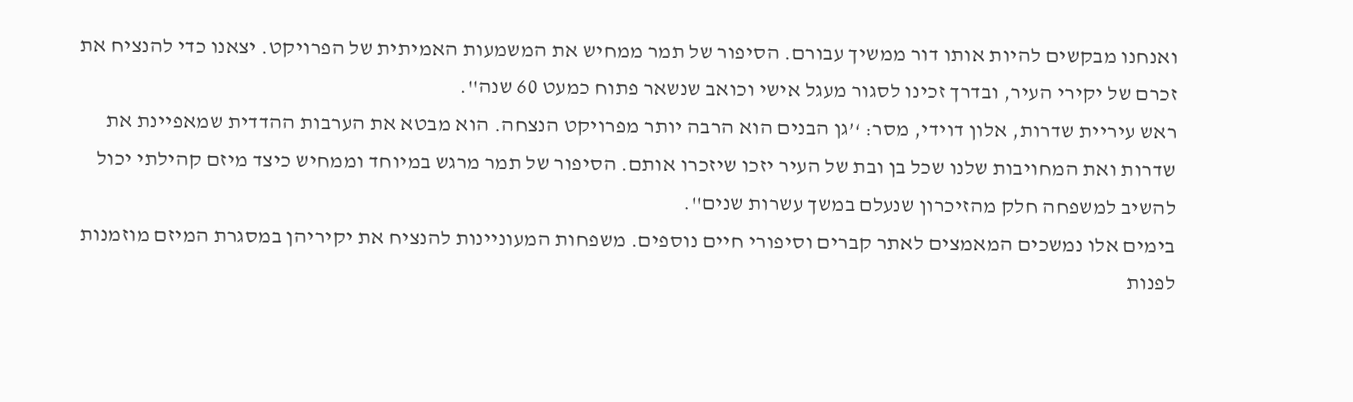ואנחנו מבקשים להיות אותו דור ממשיך עבורם. הסיפור של תמר ממחיש את המשמעות האמיתית של הפרויקט. יצאנו כדי להנציח את זכרם של יקירי העיר, ובדרך זכינו לסגור מעגל אישי וכואב שנשאר פתוח כמעט 60 שנה''.
ראש עיריית שדרות, אלון דוידי, מסר: ‘’גן הבנים הוא הרבה יותר מפרויקט הנצחה. הוא מבטא את הערבות ההדדית שמאפיינת את שדרות ואת המחויבות שלנו שכל בן ובת של העיר יזכו שיזכרו אותם. הסיפור של תמר מרגש במיוחד וממחיש כיצד מיזם קהילתי יכול להשיב למשפחה חלק מהזיכרון שנעלם במשך עשרות שנים''.
בימים אלו נמשכים המאמצים לאתר קברים וסיפורי חיים נוספים. משפחות המעוניינות להנציח את יקיריהן במסגרת המיזם מוזמנות לפנות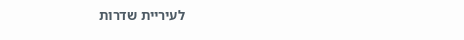לעיריית שדרות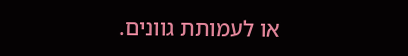או לעמותת גוונים.